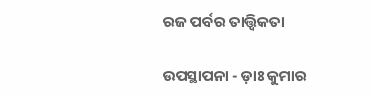ରଜ ପର୍ବର ତାତ୍ତ୍ଵିକତା

ଉପସ୍ଥାପନା - ଡ଼ାଃ କୁମାର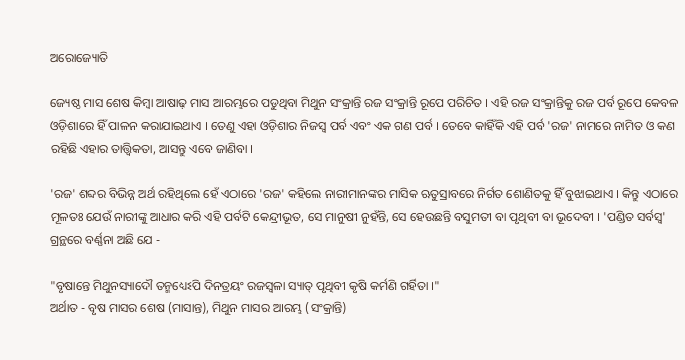ଅରୋଜ୍ୟୋତି

ଜ୍ୟେଷ୍ଠ ମାସ ଶେଷ କିମ୍ବା ଆଷାଢ଼ ମାସ ଆରମ୍ଭରେ ପଡୁଥିବା ମିଥୁନ ସଂକ୍ରାନ୍ତି ରଜ ସଂକ୍ରାନ୍ତି ରୂପେ ପରିଚିତ । ଏହି ରଜ ସଂକ୍ରାନ୍ତିକୁ ରଜ ପର୍ବ ରୂପେ କେବଳ ଓଡ଼ିଶାରେ ହିଁ ପାଳନ କରାଯାଇଥାଏ । ତେଣୁ ଏହା ଓଡ଼ିଶାର ନିଜସ୍ୱ ପର୍ବ ଏବଂ ଏକ ଗଣ ପର୍ବ । ତେବେ କାହିଁକି ଏହି ପର୍ବ 'ରଜ' ନାମରେ ନାମିତ ଓ କଣ ରହିଛି ଏହାର ତାତ୍ତ୍ଵିକତା, ଆସନ୍ତୁ ଏବେ ଜାଣିବା ।

'ରଜ' ଶବ୍ଦର ବିଭିନ୍ନ ଅର୍ଥ ରହିଥିଲେ ହେଁ ଏଠାରେ 'ରଜ' କହିଲେ ନାରୀମାନଙ୍କର ମାସିକ ଋତୁସ୍ରାବରେ ନିର୍ଗତ ଶୋଣିତକୁ ହିଁ ବୁଝାଇଥାଏ । କିନ୍ତୁ ଏଠାରେ ମୂଳତଃ ଯେଉଁ ନାରୀଙ୍କୁ ଆଧାର କରି ଏହି ପର୍ବଟି କେନ୍ଦ୍ରୀଭୂତ, ସେ ମାନୁଷୀ ନୁହଁନ୍ତି, ସେ ହେଉଛନ୍ତି ବସୁମତୀ ବା ପୃଥିବୀ ବା ଭୂଦେବୀ । 'ପଣ୍ଡିତ ସର୍ବସ୍ବ' ଗ୍ରନ୍ଥରେ ବର୍ଣ୍ଣନା ଅଛି ଯେ -

"ବୃଷାନ୍ତେ ମିଥୁନସ୍ୟାଦୌ ତନ୍ମଧ୍ୟେଽପି ଦିନତ୍ରୟଂ ରଜସ୍ଵଳା ସ୍ୟାତ୍ ପୃଥିବୀ କୃଷି କର୍ମଣି ଗର୍ହିତା ।"
ଅର୍ଥାତ - ବୃଷ ମାସର ଶେଷ (ମାସାନ୍ତ), ମିଥୁନ ମାସର ଆରମ୍ଭ (ସଂକ୍ରାନ୍ତି)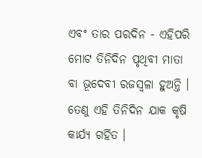ଏବଂ ତାର ପରଦିନ - ଏହିପରି ମୋଟ ତିନିଦିନ ପୃଥିବୀ ମାତା ବା ଭୂଦେବୀ ରଜସ୍ଵଳା ହୁଅନ୍ତି । ତେଣୁ ଏହି ତିନିଦିନ ଯାକ କୃଷି କାର୍ଯ୍ୟ ଗର୍ହିତ ।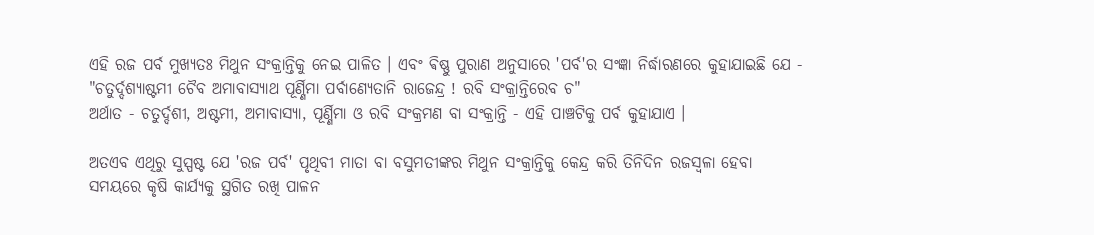ଏହି ରଜ ପର୍ବ ମୁଖ୍ୟତଃ ମିଥୁନ ସଂକ୍ରାନ୍ତିକୁ ନେଇ ପାଳିତ । ଏବଂ ଵିଷ୍ଣୁ ପୁରାଣ ଅନୁସାରେ 'ପର୍ବ'ର ସଂଜ୍ଞା ନିର୍ଦ୍ଧାରଣରେ କୁହାଯାଇଛି ଯେ -
"ଚତୁର୍ଦ୍ଦଶ୍ୟାଷ୍ଟମୀ ଚୈବ ଅମାବାସ୍ୟାଥ ପୂର୍ଣ୍ଣିମା ପର୍ବାଣ୍ୟେତାନି ରାଜେନ୍ଦ୍ର ! ରବି ସଂକ୍ରାନ୍ତିରେବ ଚ"
ଅର୍ଥାତ - ଚତୁର୍ଦ୍ଦଶୀ, ଅଷ୍ଟମୀ, ଅମାବାସ୍ୟା, ପୂର୍ଣ୍ଣିମା ଓ ରବି ସଂକ୍ରମଣ ବା ସଂକ୍ରାନ୍ତି - ଏହି ପାଞ୍ଚଟିକୁ ପର୍ବ କୁହାଯାଏ ।

ଅତଏବ ଏଥିରୁ ସୁସ୍ପଷ୍ଟ ଯେ 'ରଜ ପର୍ବ' ପୃଥିବୀ ମାତା ବା ବସୁମତୀଙ୍କର ମିଥୁନ ସଂକ୍ରାନ୍ତିକୁ କେନ୍ଦ୍ର କରି ତିନିଦିନ ରଜସ୍ୱଳା ହେବା ସମୟରେ କୃଷି କାର୍ଯ୍ୟକୁ ସ୍ଥଗିତ ରଖି ପାଳନ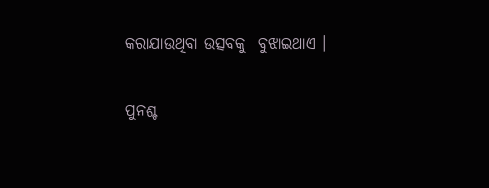କରାଯାଉଥିବା ଉତ୍ସବକୁ  ବୁଝାଇଥାଏ ।

ପୁନଶ୍ଚ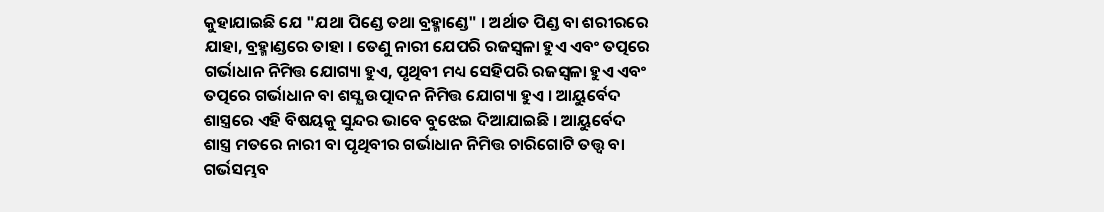କୁହାଯାଇଛି ଯେ "ଯଥା ପିଣ୍ଡେ ତଥା ବ୍ରହ୍ମାଣ୍ଡେ" । ଅର୍ଥାତ ପିଣ୍ଡ ବା ଶରୀରରେ ଯାହା, ବ୍ରହ୍ମାଣ୍ଡରେ ତାହା । ତେଣୁ ନାରୀ ଯେପରି ରଜସ୍ୱଳା ହୁଏ ଏବଂ ତତ୍ପରେ ଗର୍ଭାଧାନ ନିମିତ୍ତ ଯୋଗ୍ୟା ହୁଏ, ପୃଥିବୀ ମଧ୍ୟ ସେହିପରି ରଜସ୍ୱଳା ହୁଏ ଏବଂ ତତ୍ପରେ ଗର୍ଭାଧାନ ବା ଶସ୍ଯ ଉତ୍ପାଦନ ନିମିତ୍ତ ଯୋଗ୍ୟା ହୁଏ । ଆୟୁର୍ବେଦ ଶାସ୍ତ୍ରରେ ଏହି ବିଷୟକୁ ସୁନ୍ଦର ଭାବେ ବୁଝେଇ ଦିଆଯାଇଛି । ଆୟୁର୍ବେଦ ଶାସ୍ତ୍ର ମତରେ ନାରୀ ବା ପୃଥିବୀର ଗର୍ଭାଧାନ ନିମିତ୍ତ ଚାରିଗୋଟି ତତ୍ତ୍ୱ ବା ଗର୍ଭସମ୍ଭବ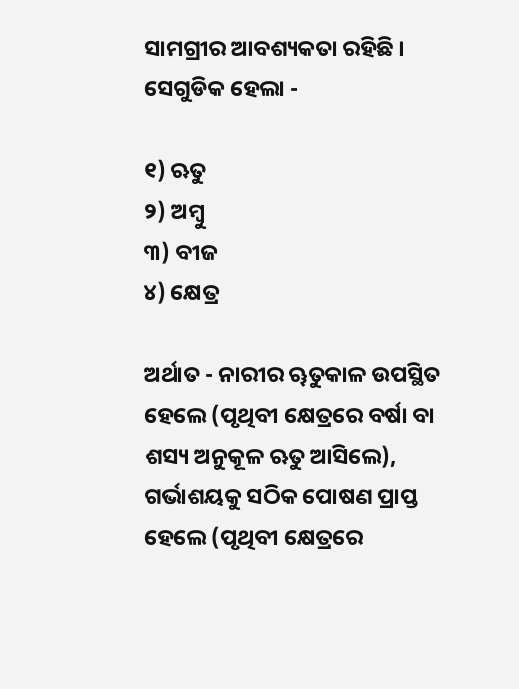ସାମଗ୍ରୀର ଆବଶ୍ୟକତା ରହିଛି । ସେଗୁଡିକ ହେଲା -

୧) ଋତୁ
୨) ଅମ୍ବୁ
୩) ବୀଜ
୪) କ୍ଷେତ୍ର

ଅର୍ଥାତ - ନାରୀର ୠତୁକାଳ ଉପସ୍ଥିତ ହେଲେ (ପୃଥିବୀ କ୍ଷେତ୍ରରେ ବର୍ଷା ବା ଶସ୍ୟ ଅନୁକୂଳ ଋତୁ ଆସିଲେ), ଗର୍ଭାଶୟକୁ ସଠିକ ପୋଷଣ ପ୍ରାପ୍ତ ହେଲେ (ପୃଥିବୀ କ୍ଷେତ୍ରରେ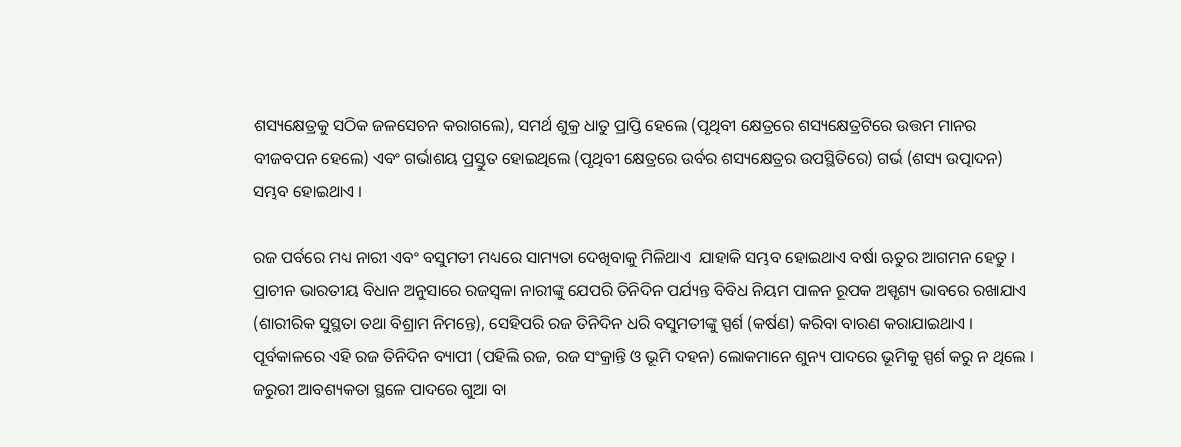ଶସ୍ୟକ୍ଷେତ୍ରକୁ ସଠିକ ଜଳସେଚନ କରାଗଲେ), ସମର୍ଥ ଶୁକ୍ର ଧାତୁ ପ୍ରାପ୍ତି ହେଲେ (ପୃଥିବୀ କ୍ଷେତ୍ରରେ ଶସ୍ୟକ୍ଷେତ୍ରଟିରେ ଉତ୍ତମ ମାନର ବୀଜବପନ ହେଲେ) ଏବଂ ଗର୍ଭାଶୟ ପ୍ରସ୍ତୁତ ହୋଇଥିଲେ (ପୃଥିବୀ କ୍ଷେତ୍ରରେ ଉର୍ବର ଶସ୍ୟକ୍ଷେତ୍ରର ଉପସ୍ଥିତିରେ) ଗର୍ଭ (ଶସ୍ୟ ଉତ୍ପାଦନ) ସମ୍ଭବ ହୋଇଥାଏ ।

ରଜ ପର୍ବରେ ମଧ୍ୟ ନାରୀ ଏବଂ ବସୁମତୀ ମଧ୍ୟରେ ସାମ୍ୟତା ଦେଖିବାକୁ ମିଳିଥାଏ  ଯାହାକି ସମ୍ଭବ ହୋଇଥାଏ ବର୍ଷା ଋତୁର ଆଗମନ ହେତୁ । ପ୍ରାଚୀନ ଭାରତୀୟ ବିଧାନ ଅନୁସାରେ ରଜସ୍ୱଳା ନାରୀଙ୍କୁ ଯେପରି ତିନିଦିନ ପର୍ଯ୍ୟନ୍ତ ବିବିଧ ନିୟମ ପାଳନ ରୂପକ ଅସ୍ପୃଶ୍ୟ ଭାବରେ ରଖାଯାଏ (ଶାରୀରିକ ସୁସ୍ଥତା ତଥା ବିଶ୍ରାମ ନିମନ୍ତେ), ସେହିପରି ରଜ ତିନିଦିନ ଧରି ବସୁମତୀଙ୍କୁ ସ୍ପର୍ଶ (କର୍ଷଣ) କରିବା ବାରଣ କରାଯାଇଥାଏ । ପୂର୍ବକାଳରେ ଏହି ରଜ ତିନିଦିନ ବ୍ୟାପୀ (ପହିଲି ରଜ, ରଜ ସଂକ୍ରାନ୍ତି ଓ ଭୂମି ଦହନ) ଲୋକମାନେ ଶୁନ୍ୟ ପାଦରେ ଭୂମିକୁ ସ୍ପର୍ଶ କରୁ ନ ଥିଲେ । ଜରୁରୀ ଆବଶ୍ୟକତା ସ୍ଥଳେ ପାଦରେ ଗୁଆ ବା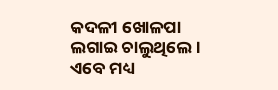କଦଳୀ ଖୋଳପା ଲଗାଇ ଚାଲୁଥିଲେ । ଏବେ ମଧ୍ୟ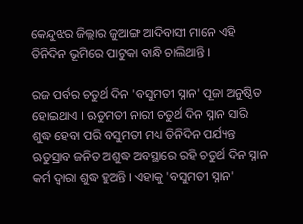କେନ୍ଦୁଝର ଜିଲ୍ଲାର ଜୁଆଙ୍ଗ ଆଦିବାସୀ ମାନେ ଏହି ତିନିଦିନ ଭୂମିରେ ପାଟୁକା ବାନ୍ଧି ଚାଲିଥାନ୍ତି ।

ରଜ ପର୍ବର ଚତୁର୍ଥ ଦିନ 'ବସୁମତୀ ସ୍ନାନ' ପୂଜା ଅନୁଷ୍ଠିତ ହୋଇଥାଏ । ଋତୁମତୀ ନାରୀ ଚତୁର୍ଥ ଦିନ ସ୍ନାନ ସାରି ଶୁଦ୍ଧ ହେବା ପରି ବସୁମତୀ ମଧ୍ୟ ତିନିଦିନ ପର୍ଯ୍ୟନ୍ତ ଋତୁସ୍ରାବ ଜନିତ ଅଶୁଦ୍ଧ ଅବସ୍ଥାରେ ରହି ଚତୁର୍ଥ ଦିନ ସ୍ନାନ କର୍ମ ଦ୍ୱାରା ଶୁଦ୍ଧ ହୁଅନ୍ତି । ଏହାକୁ 'ବସୁମତୀ ସ୍ନାନ'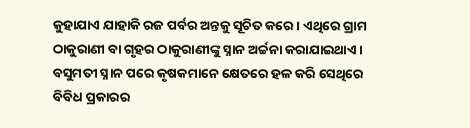କୁହାଯାଏ ଯାହାକି ରଜ ପର୍ବର ଅନ୍ତକୁ ସୂଚିତ କରେ । ଏଥିରେ ଗ୍ରାମ ଠାକୁରାଣୀ ବା ଗୃହର ଠାକୁରାଣୀଙ୍କୁ ସ୍ନାନ ଅର୍ଚ୍ଚନା କରାଯାଇଥାଏ । ବସୁମତୀ ସ୍ନାନ ପରେ କୃଷକମାନେ କ୍ଷେତରେ ହଳ କରି ସେଥିରେ ବିବିଧ ପ୍ରକାରର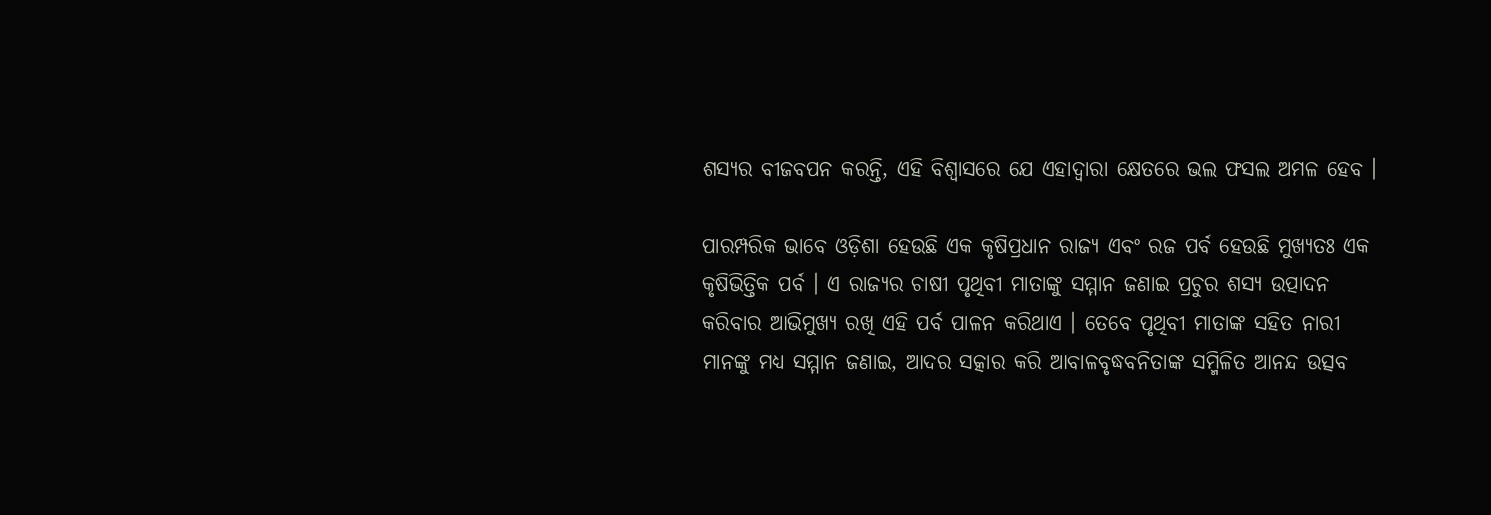ଶସ୍ୟର ବୀଜବପନ କରନ୍ତି, ଏହି ବିଶ୍ବାସରେ ଯେ ଏହାଦ୍ବାରା କ୍ଷେତରେ ଭଲ ଫସଲ ଅମଳ ହେବ ।

ପାରମ୍ପରିକ ଭାବେ ଓଡ଼ିଶା ହେଉଛି ଏକ କୃଷିପ୍ରଧାନ ରାଜ୍ୟ ଏବଂ ରଜ ପର୍ବ ହେଉଛି ମୁଖ୍ୟତଃ ଏକ କୃଷିଭିତ୍ତିକ ପର୍ବ । ଏ ରାଜ୍ୟର ଚାଷୀ ପୃଥିବୀ ମାତାଙ୍କୁ ସମ୍ମାନ ଜଣାଇ ପ୍ରଚୁର ଶସ୍ୟ ଉତ୍ପାଦନ କରିବାର ଆଭିମୁଖ୍ୟ ରଖି ଏହି ପର୍ବ ପାଳନ କରିଥାଏ । ତେବେ ପୃଥିବୀ ମାତାଙ୍କ ସହିତ ନାରୀ ମାନଙ୍କୁ ମଧ୍ୟ ସମ୍ମାନ ଜଣାଇ, ଆଦର ସତ୍କାର କରି ଆବାଳବୃଦ୍ଧବନିତାଙ୍କ ସମ୍ମିଳିତ ଆନନ୍ଦ ଉତ୍ସବ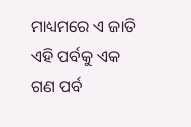ମାଧ୍ୟମରେ ଏ ଜାତି ଏହି ପର୍ବକୁ ଏକ ଗଣ ପର୍ବ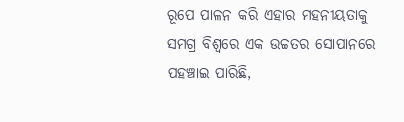ରୂପେ ପାଳନ କରି ଏହାର ମହନୀୟତାକୁ ସମଗ୍ର ବିଶ୍ବରେ ଏକ ଉଚ୍ଚତର ସୋପାନରେ ପହଞ୍ଚାଇ ପାରିଛି,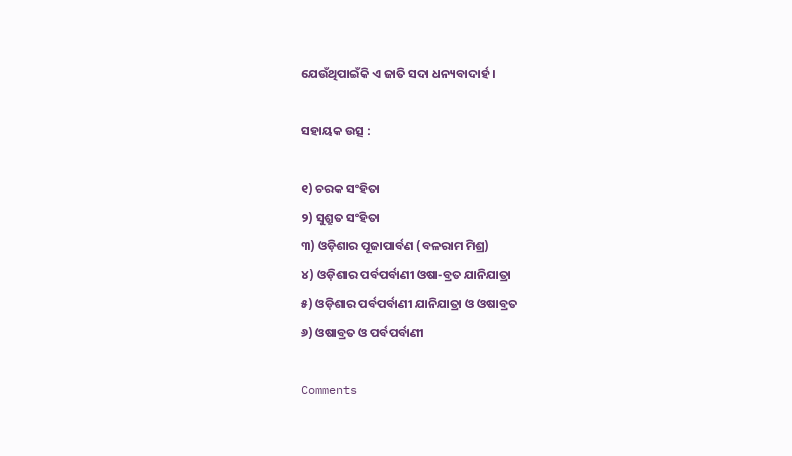ଯେଉଁଥିପାଇଁକି ଏ ଜାତି ସଦା ଧନ୍ୟବାଦାର୍ହ ।

ସହାୟକ ଉତ୍ସ :

୧) ଚରକ ସଂହିତା
୨) ସୁଶ୍ରୁତ ସଂହିତା
୩) ଓଡ଼ିଶାର ପୂଜାପାର୍ବଣ (ବଳରାମ ମିଶ୍ର)
୪) ଓଡ଼ିଶାର ପର୍ବପର୍ବାଣୀ ଓଷା-ବ୍ରତ ଯାନିଯାତ୍ରା
୫) ଓଡ଼ିଶାର ପର୍ବପର୍ବାଣୀ ଯାନିଯାତ୍ରା ଓ ଓଷାବ୍ରତ
୬) ଓଷାବ୍ରତ ଓ ପର୍ବପର୍ବାଣୀ

Comments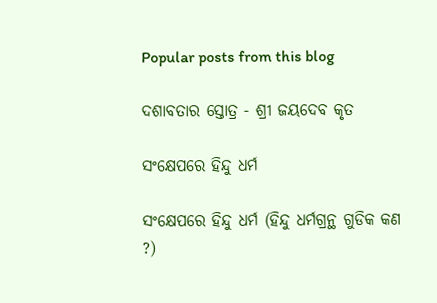Popular posts from this blog

ଦଶାବତାର ସ୍ତୋତ୍ର - ଶ୍ରୀ ଜୟଦେବ କୃତ

ସଂକ୍ଷେପରେ ହିନ୍ଦୁ ଧର୍ମ

ସଂକ୍ଷେପରେ ହିନ୍ଦୁ ଧର୍ମ (ହିନ୍ଦୁ ଧର୍ମଗ୍ରନ୍ଥ ଗୁଡିକ କଣ ?)